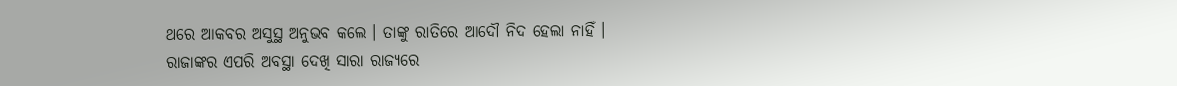ଥରେ ଆକବର ଅସୁସ୍ଥ ଅନୁଭବ କଲେ । ତାଙ୍କୁ ରାତିରେ ଆଦୌ ନିଦ ହେଲା ନାହିଁ । ରାଜାଙ୍କର ଏପରି ଅବସ୍ଥା ଦେଖି ସାରା ରାଜ୍ୟରେ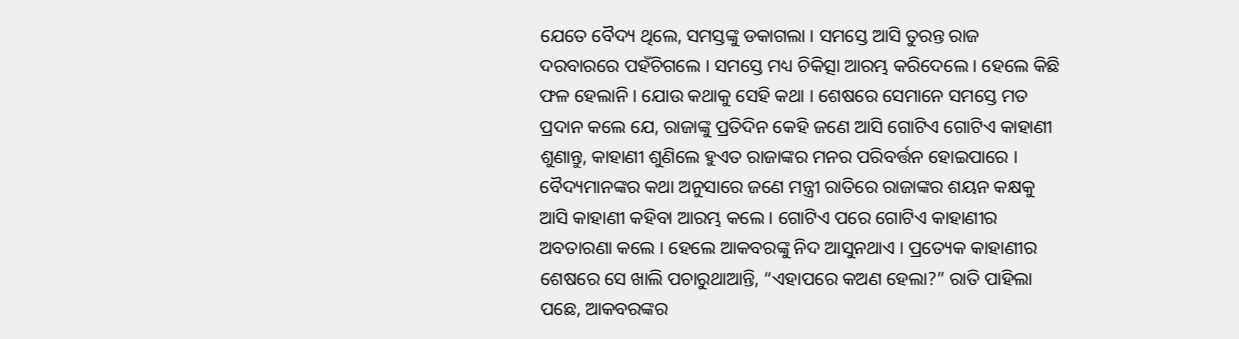ଯେତେ ବୈଦ୍ୟ ଥିଲେ, ସମସ୍ତଙ୍କୁ ଡକାଗଲା । ସମସ୍ତେ ଆସି ତୁରନ୍ତ ରାଜ ଦରବାରରେ ପହଁଚିଗଲେ । ସମସ୍ତେ ମଧ୍ୟ ଚିକିତ୍ସା ଆରମ୍ଭ କରିଦେଲେ । ହେଲେ କିଛି ଫଳ ହେଲାନି । ଯୋଉ କଥାକୁ ସେହି କଥା । ଶେଷରେ ସେମାନେ ସମସ୍ତେ ମତ ପ୍ରଦାନ କଲେ ଯେ, ରାଜାଙ୍କୁ ପ୍ରତିଦିନ କେହି ଜଣେ ଆସି ଗୋଟିଏ ଗୋଟିଏ କାହାଣୀ ଶୁଣାନ୍ତୁ, କାହାଣୀ ଶୁଣିଲେ ହୁଏତ ରାଜାଙ୍କର ମନର ପରିବର୍ତ୍ତନ ହୋଇପାରେ ।
ବୈଦ୍ୟମାନଙ୍କର କଥା ଅନୁସାରେ ଜଣେ ମନ୍ତ୍ରୀ ରାତିରେ ରାଜାଙ୍କର ଶୟନ କକ୍ଷକୁ ଆସି କାହାଣୀ କହିବା ଆରମ୍ଭ କଲେ । ଗୋଟିଏ ପରେ ଗୋଟିଏ କାହାଣୀର ଅବତାରଣା କଲେ । ହେଲେ ଆକବରଙ୍କୁ ନିଦ ଆସୁନଥାଏ । ପ୍ରତ୍ୟେକ କାହାଣୀର ଶେଷରେ ସେ ଖାଲି ପଚାରୁଥାଆନ୍ତି, “ଏହାପରେ କଅଣ ହେଲା?” ରାତି ପାହିଲା ପଛେ, ଆକବରଙ୍କର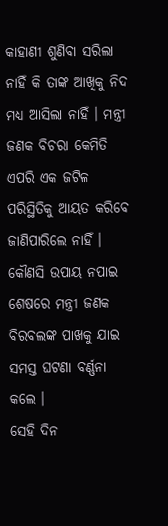କାହାଣୀ ଶୁଣିବା ସରିଲା ନାହିଁ କି ତାଙ୍କ ଆଖିକୁ ନିଦ ମଧ୍ୟ ଆସିଲା ନାହିଁ । ମନ୍ତ୍ରୀ ଜଣକ ବିଚରା କେମିତି ଏପରି ଏକ ଜଟିଳ ପରିସ୍ଥିତିକୁ ଆୟତ କରିବେ ଜାଣିପାରିଲେ ନାହିଁ । କୌଣସି ଉପାୟ ନପାଇ ଶେଷରେ ମନ୍ତ୍ରୀ ଜଣକ ବିରବଲଙ୍କ ପାଖକୁ ଯାଇ ସମସ୍ତ ଘଟଣା ବର୍ଣ୍ଣନା କଲେ ।
ସେହି ଦିନ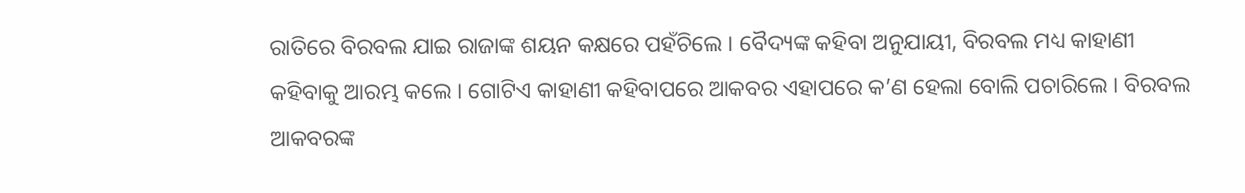ରାତିରେ ବିରବଲ ଯାଇ ରାଜାଙ୍କ ଶୟନ କକ୍ଷରେ ପହଁଚିଲେ । ବୈଦ୍ୟଙ୍କ କହିବା ଅନୁଯାୟୀ, ବିରବଲ ମଧ୍ୟ କାହାଣୀ କହିବାକୁ ଆରମ୍ଭ କଲେ । ଗୋଟିଏ କାହାଣୀ କହିବାପରେ ଆକବର ଏହାପରେ କ’ଣ ହେଲା ବୋଲି ପଚାରିଲେ । ବିରବଲ ଆକବରଙ୍କ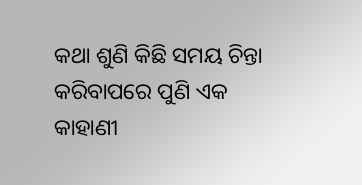କଥା ଶୁଣି କିଛି ସମୟ ଚିନ୍ତା କରିବାପରେ ପୁଣି ଏକ କାହାଣୀ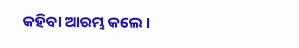କହିବା ଆରମ୍ଭ କଲେ ।